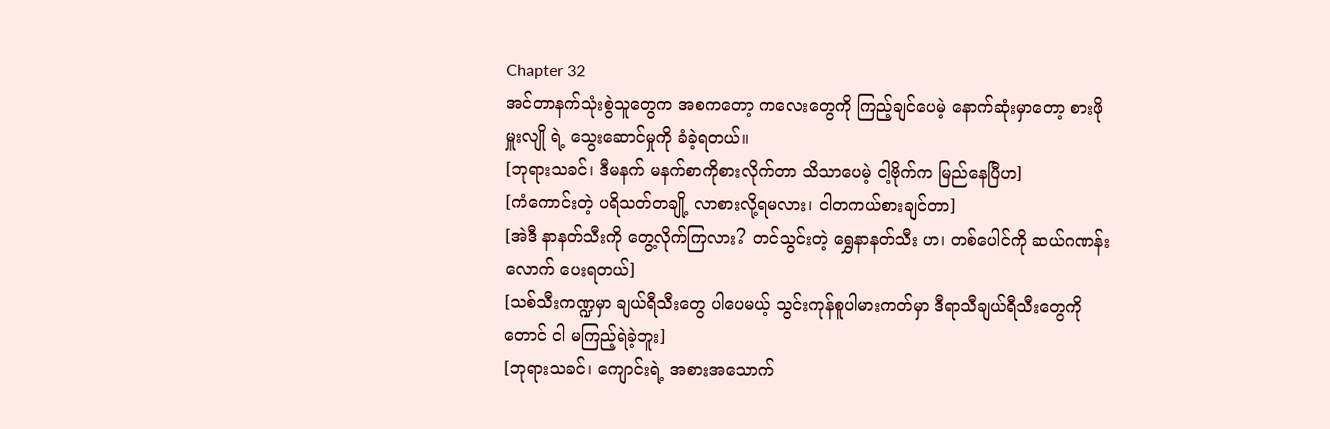Chapter 32
အင်တာနက်သုံးစွဲသူတွေက အစကတော့ ကလေးတွေကို ကြည့်ချင်ပေမဲ့ နောက်ဆုံးမှာတော့ စားဖိုမှူးလျို ရဲ့ သွေးဆောင်မှုကို ခံခဲ့ရတယ်။
[ဘုရားသခင်၊ ဒီမနက် မနက်စာကိုစားလိုက်တာ သိသာပေမဲ့ ငါ့ဗိုက်က မြည်နေပြီဟ]
[ကံကောင်းတဲ့ ပရိသတ်တချို့ လာစားလို့ရမလား၊ ငါတကယ်စားချင်တာ]
[အဲဒီ နာနတ်သီးကို တွေ့လိုက်ကြလား? တင်သွင်းတဲ့ ရွှေနာနတ်သီး ဟ၊ တစ်ပေါင်ကို ဆယ်ဂဏန်းလောက် ပေးရတယ်]
[သစ်သီးကဏ္ဍမှာ ချယ်ရီသီးတွေ ပါပေမယ့် သွင်းကုန်စူပါမားကတ်မှာ ဒီရာသီချယ်ရီသီးတွေကိုတောင် ငါ မကြည့်ရဲခဲ့ဘူး]
[ဘုရားသခင်၊ ကျောင်းရဲ့ အစားအသောက်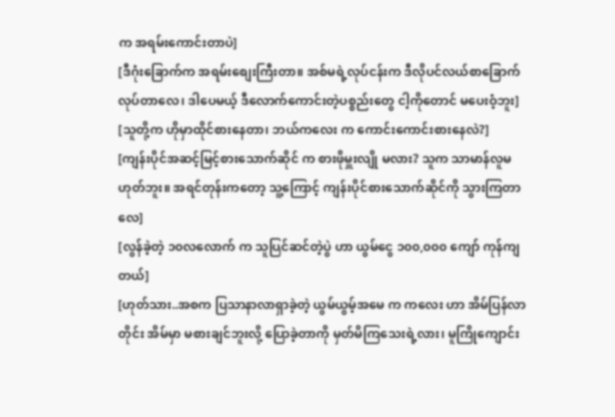က အရမ်းကောင်းတာပဲ]
[ဒီဂုံးခြောက်က အရမ်းစျေးကြီးတာ။ အစ်မရဲ့လုပ်ငန်းက ဒီလိုပင်လယ်စာခြောက်လုပ်တာလေ၊ ဒါပေမယ့် ဒီလောက်ကောင်းတဲ့ပစ္စည်းတွေ ငါ့ကိုတောင် မပေးဝံ့ဘူး]
[သူတို့က ဟိုမှာထိုင်စားနေတာ၊ ဘယ်ကလေး က ကောင်းကောင်းစားနေလဲ?]
[ကျန်းပိုင်အဆင့်မြင့်စားသောက်ဆိုင် က စားဖိုမှူးလျို မလား? သူက သာမာန်လူမဟုတ်ဘူး။ အရင်တုန်းကတော့ သူ့ကြောင့် ကျန်းပိုင်စားသောက်ဆိုင်ကို သွားကြတာလေ]
[လွန်ခဲ့တဲ့ ၁၀လလောက် က သူပြင်ဆင်တဲ့ပွဲ ဟာ ယွမ်ငွေ ၁၀၀,၀၀၀ ကျော် ကုန်ကျတယ်]
[ဟုတ်သား..အစက ပြသာနာလာရှာခဲ့တဲ့ ယွမ်ယွမ့်အမေ က ကလေး ဟာ အိမ်ပြန်လာတိုင်း အိမ်မှာ မစားချင်ဘူးလို့ ပြောခဲ့တာကို မှတ်မိကြသေးရဲ့လား၊ မူကြိုကျောင်း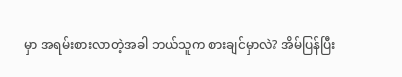မှာ အရမ်းစားလာတဲ့အခါ ဘယ်သူက စားချင်မှာလဲ? အိမ်ပြန်ပြီး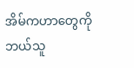အိမ်ကဟာတွေကို ဘယ်သူ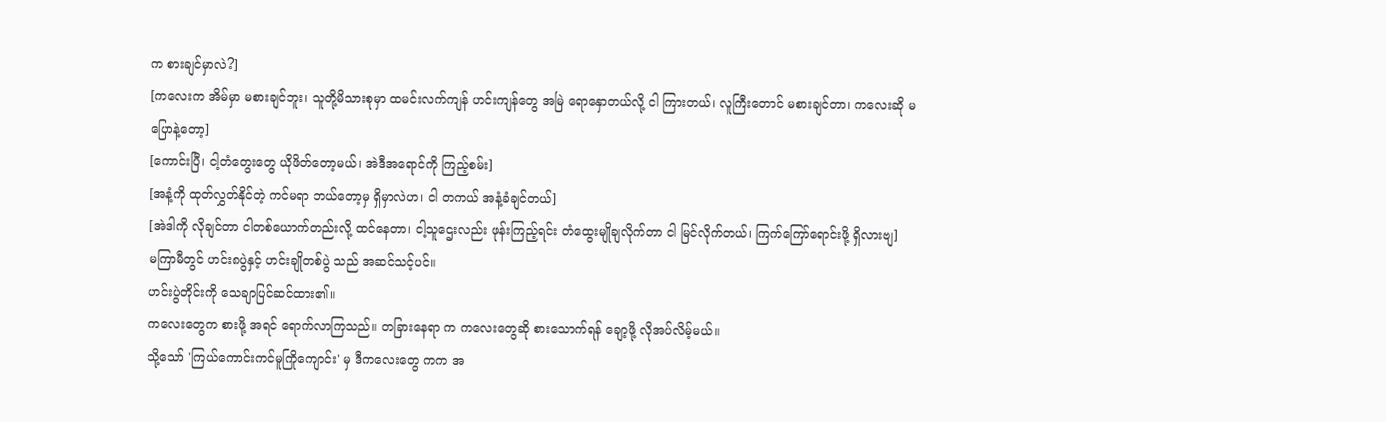က စားချင်မှာလဲ?]
[ကလေးက အိမ်မှာ မစားချင်ဘူး၊ သူတို့မိသားစုမှာ ထမင်းလက်ကျန် ဟင်းကျန်တွေ အမြဲ ရောနှောတယ်လို့ ငါ ကြားတယ်၊ လူကြီးတောင် မစားချင်တာ၊ ကလေးဆို မပြောနဲ့တော့]
[ကောင်းပြီ၊ ငါ့တံတွေးတွေ ယိုဖိတ်တော့မယ်၊ အဲဒီအရောင်ကို ကြည့်စမ်း]
[အနံ့ကို ထုတ်လွှတ်နိုင်တဲ့ ကင်မရာ ဘယ်တော့မှ ရှိမှာလဲဟ၊ ငါ တကယ် အနံ့ခံချင်တယ်]
[အဲဒါကို လိုချင်တာ ငါတစ်ယောက်တည်းလို့ ထင်နေတာ၊ ငါ့သူဌေးလည်း ဖုန်းကြည့်ရင်း တံထွေးမျိုချလိုက်တာ ငါ မြင်လိုက်တယ်၊ ကြက်ကြော်ရောင်းဖို့ ရှိလားဗျ]
မကြာမီတွင် ဟင်း၈ပွဲနှင့် ဟင်းချိုတစ်ပွဲ သည် အဆင်သင့်ပင်။
ဟင်းပွဲတိုင်းကို သေချာပြင်ဆင်ထား၏။
ကလေးတွေက စားဖို့ အရင် ရောက်လာကြသည်။ တခြားနေရာ က ကလေးတွေဆို စားသောက်ရန် ချော့ဖို့ လိုအပ်လိမ့်မယ်။
သို့သော် 'ကြယ်ကောင်းကင်မူကြိုကျောင်း' မှ ဒီကလေးတွေ ကက အ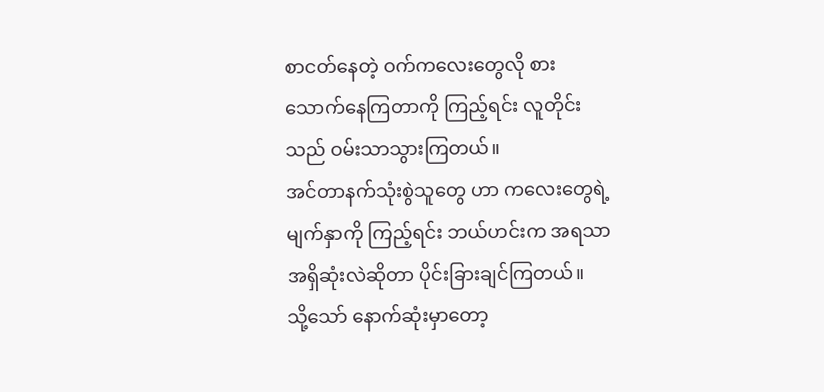စာငတ်နေတဲ့ ဝက်ကလေးတွေလို စားသောက်နေကြတာကို ကြည့်ရင်း လူတိုင်း သည် ဝမ်းသာသွားကြတယ်။
အင်တာနက်သုံးစွဲသူတွေ ဟာ ကလေးတွေရဲ့မျက်နှာကို ကြည့်ရင်း ဘယ်ဟင်းက အရသာအရှိဆုံးလဲဆိုတာ ပိုင်းခြားချင်ကြတယ်။
သို့သော် နောက်ဆုံးမှာတော့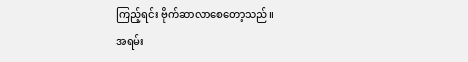ကြည့်ရင်း ဗိုက်ဆာလာစေတော့သည်။
အရမ်း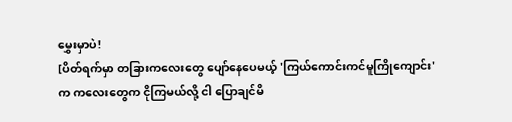မွှေးမှာပဲ!
[ပိတ်ရက်မှာ တခြားကလေးတွေ ပျော်နေပေမယ့် 'ကြယ်ကောင်းကင်မူကြိုကျောင်း' က ကလေးတွေက ငိုကြမယ်လို့ ငါ ပြောချင်မိ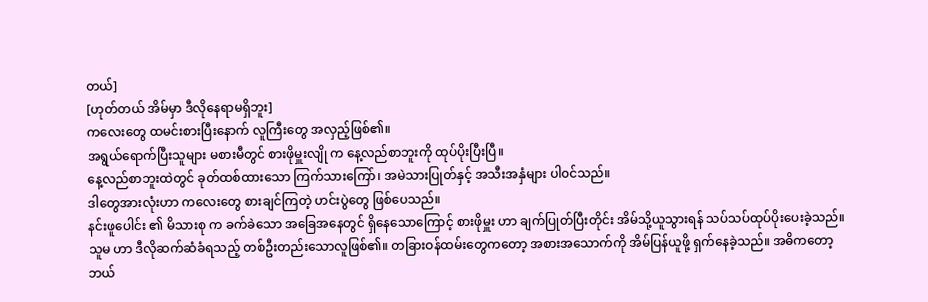တယ်]
[ဟုတ်တယ် အိမ်မှာ ဒီလိုနေရာမရှိဘူး]
ကလေးတွေ ထမင်းစားပြီးနောက် လူကြီးတွေ အလှည့်ဖြစ်၏။
အရွယ်ရောက်ပြီးသူများ မစားမီတွင် စားဖိုမှူးလျို က နေ့လည်စာဘူးကို ထုပ်ပိုးပြီးပြီ။
နေ့လည်စာဘူးထဲတွင် ခုတ်ထစ်ထားသော ကြက်သားကြော်၊ အမဲသားပြုတ်နှင့် အသီးအနှံများ ပါ၀င်သည်။
ဒါတွေအားလုံးဟာ ကလေးတွေ စားချင်ကြတဲ့ ဟင်းပွဲတွေ ဖြစ်ပေသည်။
နင်းဖူပေါင်း ၏ မိသားစု က ခက်ခဲသော အခြေအနေတွင် ရှိနေသောကြောင့် စားဖိုမှူး ဟာ ချက်ပြုတ်ပြီးတိုင်း အိမ်သို့ယူသွားရန် သပ်သပ်ထုပ်ပိုးပေးခဲ့သည်။
သူမ ဟာ ဒီလိုဆက်ဆံခံရသည့် တစ်ဦးတည်းသောလူဖြစ်၏။ တခြားဝန်ထမ်းတွေကတော့ အစားအသောက်ကို အိမ်ပြန်ယူဖို့ ရှက်နေခဲ့သည်။ အဓိကတော့ ဘယ်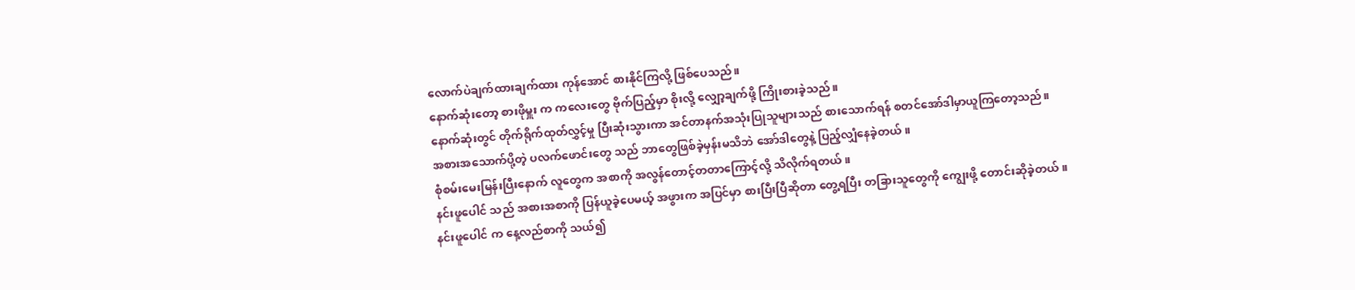လောက်ပဲချက်ထားချက်ထား ကုန်အောင် စားနိုင်ကြလို့ ဖြစ်ပေသည်။
နောက်ဆုံးတော့ စားဖိုမှူး က ကလေးတွေ ဗိုက်ပြည့်မှာ စိုးလို့ လျှော့ချက်ဖို့ ကြိုးစားခဲ့သည်။
နောက်ဆုံးတွင် တိုက်ရိုက်ထုတ်လွှင့်မှု ပြီးဆုံးသွားကာ အင်တာနက်အသုံးပြုသူများသည် စားသောက်ရန် စတင်အော်ဒါမှာယူကြတော့သည်။
အစားအသောက်ပို့တဲ့ ပလက်ဖောင်းတွေ သည် ဘာတွေဖြစ်ခဲ့မှန်းမသိဘဲ အော်ဒါတွေနဲ့ ပြည့်လျှံနေခဲ့တယ်။
စုံစမ်းမေးမြန်းပြီးနောက် လူတွေက အစာကို အလွန်တောင့်တတာကြောင့်လို့ သိလိုက်ရတယ်။
နင်းဖူပေါင် သည် အစားအစာကို ပြန်ယူခဲ့ပေမယ့် အဖွားက အပြင်မှာ စားပြီးပြီဆိုတာ တွေ့ရပြီး တခြားသူတွေကို ကျွေးဖို့ တောင်းဆိုခဲ့တယ်။
နင်းဖူပေါင် က နေ့လည်စာကို သယ်၍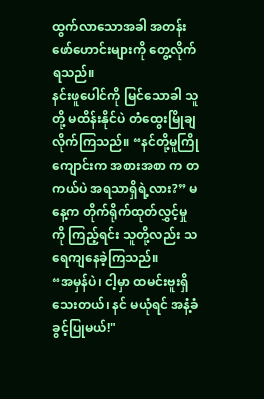ထွက်လာသောအခါ အတန်းဖော်ဟောင်းများကို တွေ့လိုက်ရသည်။
နင်းဖူပေါင်ကို မြင်သောခါ သူတို့ မထိန်းနိုင်ပဲ တံထွေးမြိုချလိုက်ကြသည်။ “နင်တို့မူကြိုကျောင်းက အစားအစာ က တကယ်ပဲ အရသာရှိရဲ့လား?” မနေ့က တိုက်ရိုက်ထုတ်လွှင့်မှုကို ကြည့်ရင်း သူတို့လည်း သရေကျနေခဲ့ကြသည်။
“အမှန်ပဲ၊ ငါ့မှာ ထမင်းဗူးရှိသေးတယ်၊ နင် မယုံရင် အနံ့ခံခွင့်ပြုမယ်!"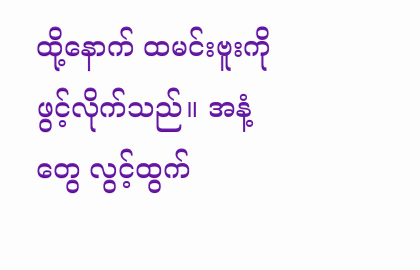ထို့နောက် ထမင်းဗူးကိုဖွင့်လိုက်သည်။ အနံ့တွေ လွင့်ထွက်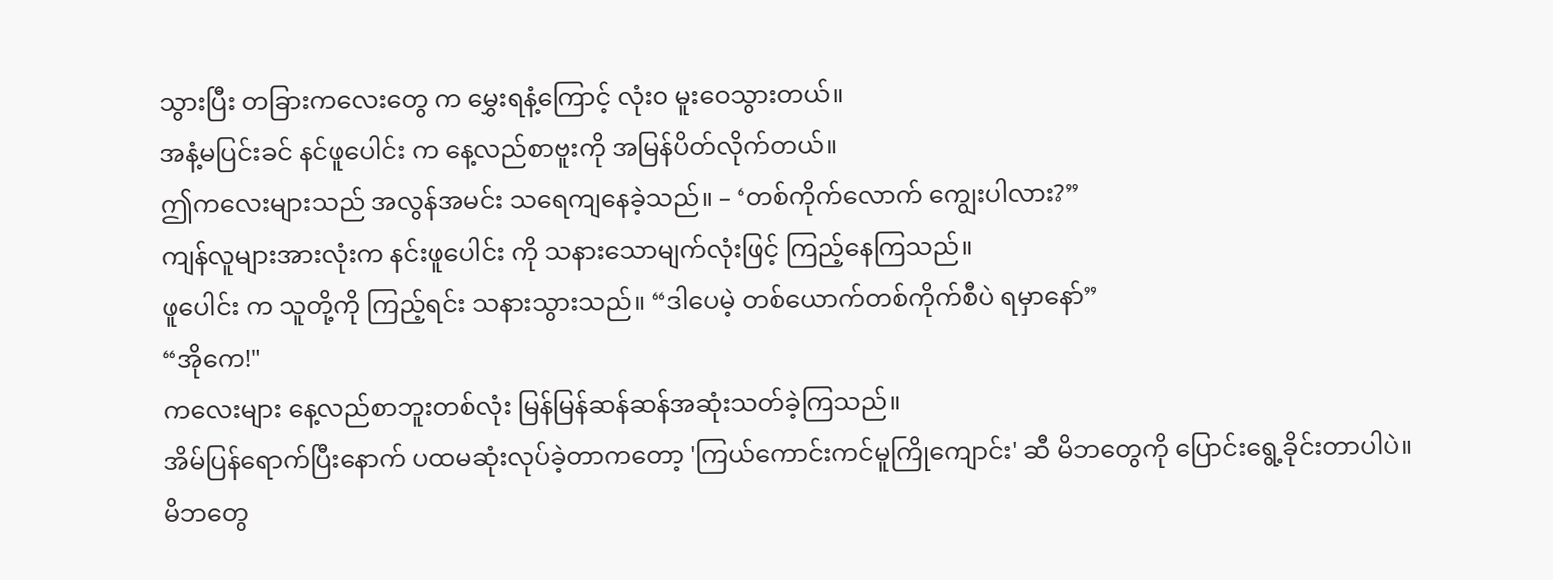သွားပြီး တခြားကလေးတွေ က မွှေးရနံ့ကြောင့် လုံး၀ မူးဝေသွားတယ်။
အနံ့မပြင်းခင် နင်ဖူပေါင်း က နေ့လည်စာဗူးကို အမြန်ပိတ်လိုက်တယ်။
ဤကလေးများသည် အလွန်အမင်း သရေကျနေခဲ့သည်။ – ‘တစ်ကိုက်လောက် ကျွေးပါလား?”
ကျန်လူများအားလုံးက နင်းဖူပေါင်း ကို သနားသောမျက်လုံးဖြင့် ကြည့်နေကြသည်။
ဖူပေါင်း က သူတို့ကို ကြည့်ရင်း သနားသွားသည်။ “ဒါပေမဲ့ တစ်ယောက်တစ်ကိုက်စီပဲ ရမှာနော်”
“အိုကေ!"
ကလေးများ နေ့လည်စာဘူးတစ်လုံး မြန်မြန်ဆန်ဆန်အဆုံးသတ်ခဲ့ကြသည်။
အိမ်ပြန်ရောက်ပြီးနောက် ပထမဆုံးလုပ်ခဲ့တာကတော့ 'ကြယ်ကောင်းကင်မူကြိုကျောင်း' ဆီ မိဘတွေကို ပြောင်းရွေ့ခိုင်းတာပါပဲ။
မိဘတွေ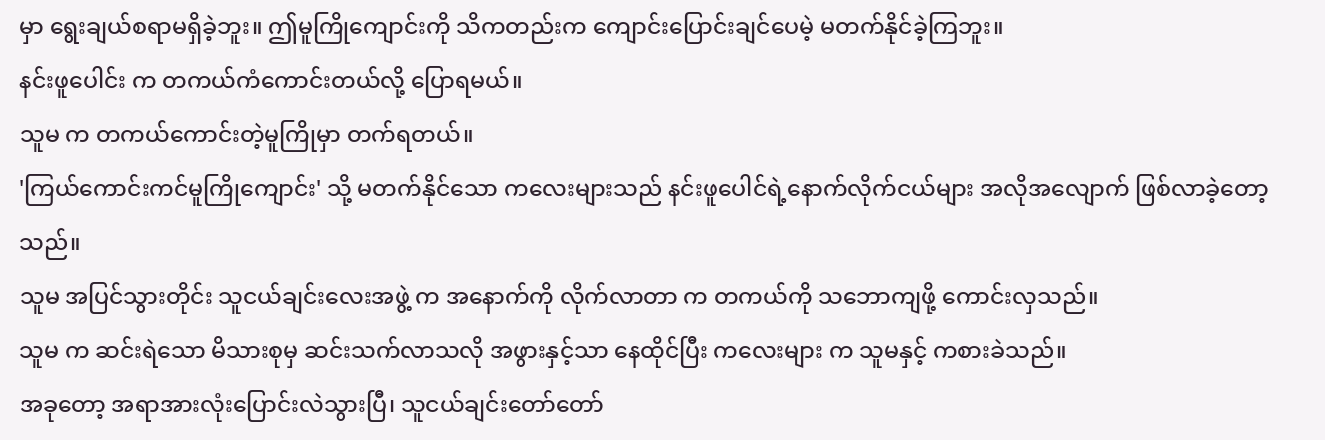မှာ ရွေးချယ်စရာမရှိခဲ့ဘူး။ ဤမူကြိုကျောင်းကို သိကတည်းက ကျောင်းပြောင်းချင်ပေမဲ့ မတက်နိုင်ခဲ့ကြဘူး။
နင်းဖူပေါင်း က တကယ်ကံကောင်းတယ်လို့ ပြောရမယ်။
သူမ က တကယ်ကောင်းတဲ့မူကြိုမှာ တက်ရတယ်။
'ကြယ်ကောင်းကင်မူကြိုကျောင်း' သို့ မတက်နိုင်သော ကလေးများသည် နင်းဖူပေါင်ရဲ့နောက်လိုက်ငယ်များ အလိုအလျောက် ဖြစ်လာခဲ့တော့သည်။
သူမ အပြင်သွားတိုင်း သူငယ်ချင်းလေးအဖွဲ့ က အနောက်ကို လိုက်လာတာ က တကယ်ကို သဘောကျဖို့ ကောင်းလှသည်။
သူမ က ဆင်းရဲသော မိသားစုမှ ဆင်းသက်လာသလို အဖွားနှင့်သာ နေထိုင်ပြီး ကလေးများ က သူမနှင့် ကစားခဲသည်။
အခုတော့ အရာအားလုံးပြောင်းလဲသွားပြီ၊ သူငယ်ချင်းတော်တော်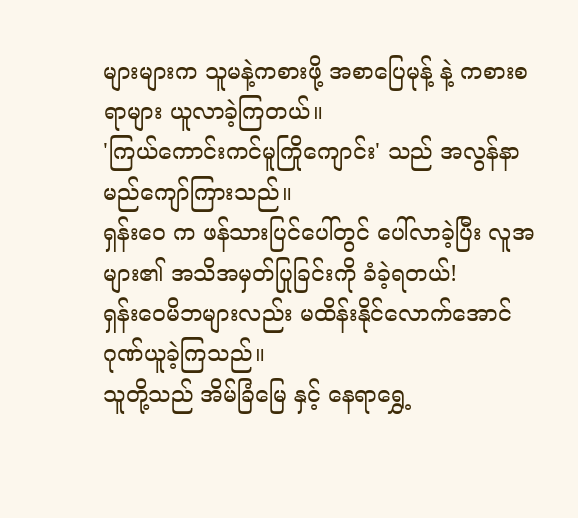များများက သူမနဲ့ကစားဖို့ အစာပြေမုန့် နဲ့ ကစားစရာများ ယူလာခဲ့ကြတယ်။
'ကြယ်ကောင်းကင်မူကြိုကျောင်း' သည် အလွန်နာမည်ကျော်ကြားသည်။
ရှန်းဝေ က ဖန်သားပြင်ပေါ်တွင် ပေါ်လာခဲ့ပြီး လူအများ၏ အသိအမှတ်ပြုခြင်းကို ခံခဲ့ရတယ်!
ရှန်းဝေမိဘများလည်း မထိန်းနိုင်လောက်အောင် ဂုဏ်ယူခဲ့ကြသည်။
သူတို့သည် အိမ်ခြံမြေ နှင့် နေရာရွှေ့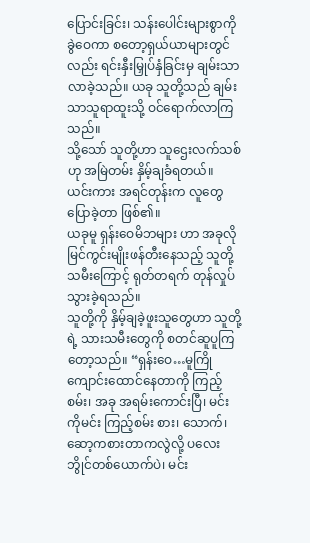ပြောင်းခြင်း၊ သန်းပေါင်းများစွာကို ခွဲဝေကာ စတော့ရှယ်ယာများတွင်လည်း ရင်းနှီးမြှုပ်နှံခြင်းမှ ချမ်းသာလာခဲ့သည်။ ယခု သူတို့သည် ချမ်းသာသူရာထူးသို့ ဝင်ရောက်လာကြသည်။
သို့သော် သူတို့ဟာ သူဌေးလက်သစ်ဟု အမြဲတမ်း နှိမ့်ချခံရတယ်။
ယင်းကား အရင်တုန်းက လူတွေ ပြောခဲ့တာ ဖြစ်၏။
ယခုမူ ရှန်းဝေမိဘများ ဟာ အခုလိုမြင်ကွင်းမျိုးဖန်တီးနေသည့် သူတို့သမီးကြောင့် ရုတ်တရက် တုန်လှုပ်သွားခဲ့ရသည်။
သူတို့ကို နှိမ့်ချခဲ့ဖူးသူတွေဟာ သူတို့ရဲ့ သားသမီးတွေကို စတင်ဆူပူကြတော့သည်။ “ရှန်းဝေ…မူကြိုကျောင်းထောင်နေတာကို ကြည့်စမ်း၊ အခု အရမ်းကောင်းပြီ၊ မင်းကိုမင်း ကြည့်စမ်း စား၊ သောက်၊ ဆော့ကစားတာကလွဲလို့ ပလေးဘွိုင်တစ်ယောက်ပဲ၊ မင်း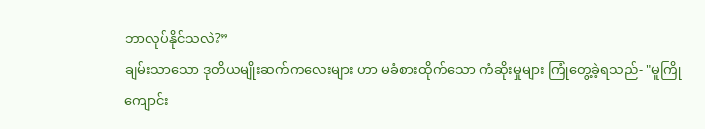ဘာလုပ်နိုင်သလဲ?”
ချမ်းသာသော ဒုတိယမျိုးဆက်ကလေးများ ဟာ မခံစားထိုက်သော ကံဆိုးမှုများ ကြုံတွေ့ခဲ့ရသည်- "မူကြိုကျောင်း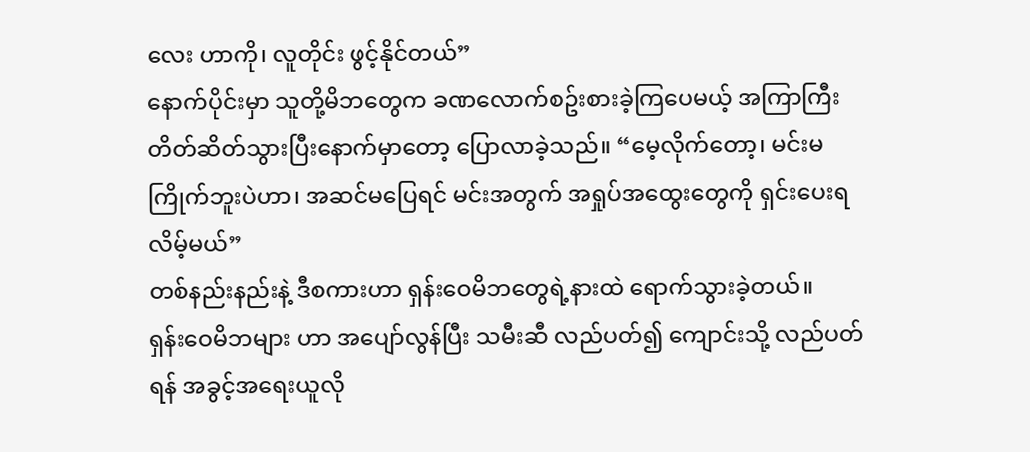လေး ဟာကို၊ လူတိုင်း ဖွင့်နိုင်တယ်”
နောက်ပိုင်းမှာ သူတို့မိဘတွေက ခဏလောက်စဥ်းစားခဲ့ကြပေမယ့် အကြာကြီးတိတ်ဆိတ်သွားပြီးနောက်မှာတော့ ပြောလာခဲ့သည်။ “မေ့လိုက်တော့၊ မင်းမကြိုက်ဘူးပဲဟာ၊ အဆင်မပြေရင် မင်းအတွက် အရှုပ်အထွေးတွေကို ရှင်းပေးရလိမ့်မယ်”
တစ်နည်းနည်းနဲ့ ဒီစကားဟာ ရှန်းဝေမိဘတွေရဲ့နားထဲ ရောက်သွားခဲ့တယ်။
ရှန်းဝေမိဘများ ဟာ အပျော်လွန်ပြီး သမီးဆီ လည်ပတ်၍ ကျောင်းသို့ လည်ပတ်ရန် အခွင့်အရေးယူလို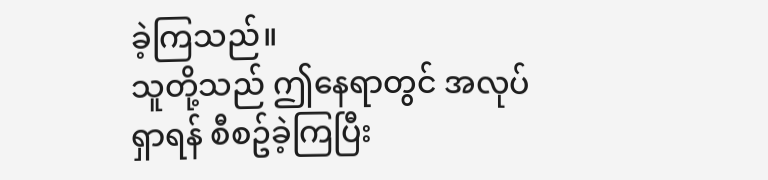ခဲ့ကြသည်။
သူတို့သည် ဤနေရာတွင် အလုပ်ရှာရန် စီစဥ်ခဲ့ကြပြီး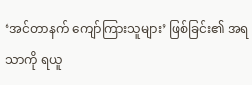‘အင်တာနက် ကျော်ကြားသူများ’ ဖြစ်ခြင်း၏ အရသာကို ရယူ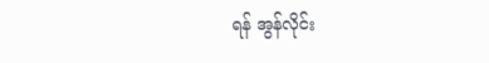ရန် အွန်လိုင်း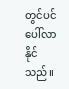တွင်ပင် ပေါ်လာနိုင်သည်။